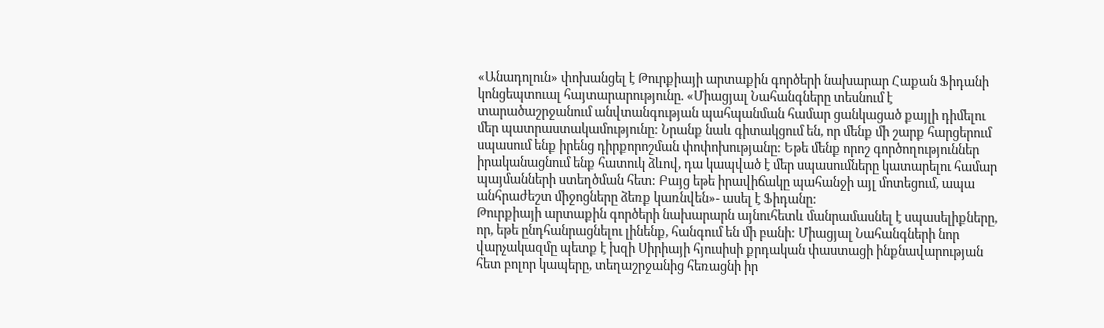«Անադոլուն» փոխանցել է Թուրքիայի արտաքին գործերի նախարար Հաքան Ֆիդանի կոնցեպտուալ հայտարարությունը. «Միացյալ Նահանգները տեսնում է տարածաշրջանում անվտանգության պահպանման համար ցանկացած քայլի դիմելու մեր պատրաստակամությունը: Նրանք նաև գիտակցում են, որ մենք մի շարք հարցերում սպասում ենք իրենց դիրքորոշման փոփոխությանը: Եթե մենք որոշ գործողություններ իրականացնում ենք հատուկ ձևով, դա կապված է մեր սպասումները կատարելու համար պայմանների ստեղծման հետ: Բայց եթե իրավիճակը պահանջի այլ մոտեցում, ապա անհրաժեշտ միջոցները ձեռք կառնվեն»- ասել է Ֆիդանը:
Թուրքիայի արտաքին գործերի նախարարն այնուհետև մանրամասնել է սպասելիքները, որ, եթե ընդհանրացնելու լինենք, հանգում են մի բանի: Միացյալ Նահանգների նոր վարչակազմը պետք է խզի Սիրիայի հյուսիսի քրդական փաստացի ինքնավարության հետ բոլոր կապերը, տեղաշրջանից հեռացնի իր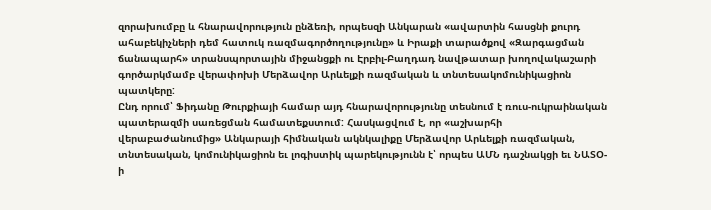զորախումբը և հնարավորություն ընձեռի, որպեսզի Անկարան «ավարտին հասցնի քուրդ ահաբեկիչների դեմ հատուկ ռազմագործողությունը» և Իրաքի տարածքով «Զարգացման ճանապարհ» տրանսպորտային միջանցքի ու Էրբիլ-Բաղդադ նավթատար խողովակաշարի գործարկմամբ վերափոխի Մերձավոր Արևելքի ռազմական և տնտեսակոմունիկացիոն պատկերը:
Ընդ որում՝ Ֆիդանը Թուրքիայի համար այդ հնարավորությունը տեսնում է ռուս-ուկրաինական պատերազմի սառեցման համատեքստում: Հասկացվում է, որ «աշխարհի վերաբաժանումից» Անկարայի հիմնական ակնկալիքը Մերձավոր Արևելքի ռազմական, տնտեսական, կոմունիկացիոն եւ լոգիստիկ պարեկությունն է՝ որպես ԱՄՆ դաշնակցի եւ ՆԱՏՕ-ի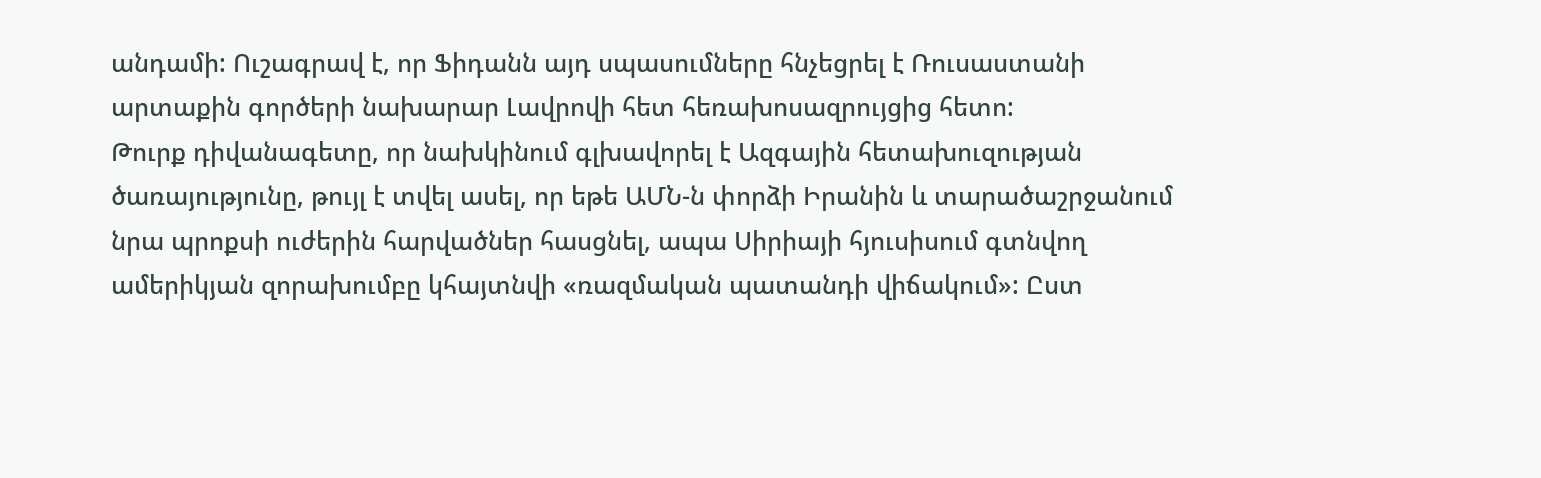անդամի: Ուշագրավ է, որ Ֆիդանն այդ սպասումները հնչեցրել է Ռուսաստանի արտաքին գործերի նախարար Լավրովի հետ հեռախոսազրույցից հետո:
Թուրք դիվանագետը, որ նախկինում գլխավորել է Ազգային հետախուզության ծառայությունը, թույլ է տվել ասել, որ եթե ԱՄՆ-ն փորձի Իրանին և տարածաշրջանում նրա պրոքսի ուժերին հարվածներ հասցնել, ապա Սիրիայի հյուսիսում գտնվող ամերիկյան զորախումբը կհայտնվի «ռազմական պատանդի վիճակում»: Ըստ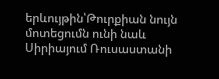երևույթին՝Թուրքիան նույն մոտեցումն ունի նաև Սիրիայում Ռուսաստանի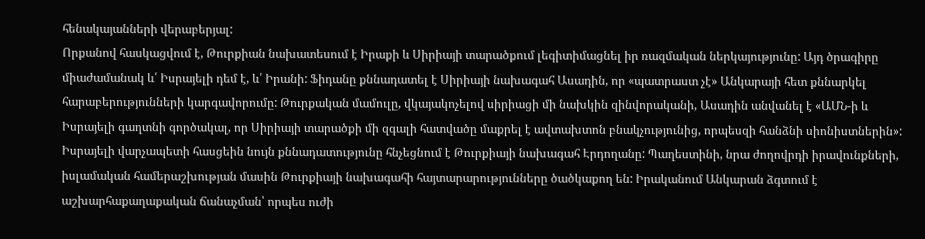հենակայանների վերաբերյալ:
Որքանով հասկացվում է, Թուրքիան նախատեսում է Իրաքի և Սիրիայի տարածքում լեգիտիմացնել իր ռազմական ներկայությունը: Այդ ծրագիրը միաժամանակ և՛ Իսրայելի դեմ է, և՛ Իրանի: Ֆիդանը քննադատել է Սիրիայի նախագահ Ասադին, որ «պատրաստ չէ» Անկարայի հետ քննարկել հարաբերությունների կարգավորումը: Թուրքական մամուլը, վկայակոչելով սիրիացի մի նախկին զինվորականի, Ասադին անվանել է «ԱՄՆ-ի և Իսրայելի գաղտնի գործակալ, որ Սիրիայի տարածքի մի զգալի հատվածը մաքրել է ավտախտոն բնակչությունից, որպեսզի հանձնի սիոնիստներին»:
Իսրայելի վարչապետի հասցեին նույն քննադատությունը հնչեցնում է Թուրքիայի նախագահ Էրդողանը: Պաղեստինի, նրա ժողովրդի իրավունքների, իսլամական համերաշխության մասին Թուրքիայի նախագահի հայտարարությունները ծածկաքող են: Իրականում Անկարան ձգտում է աշխարհաքաղաքական ճանաչման՝ որպես ուժի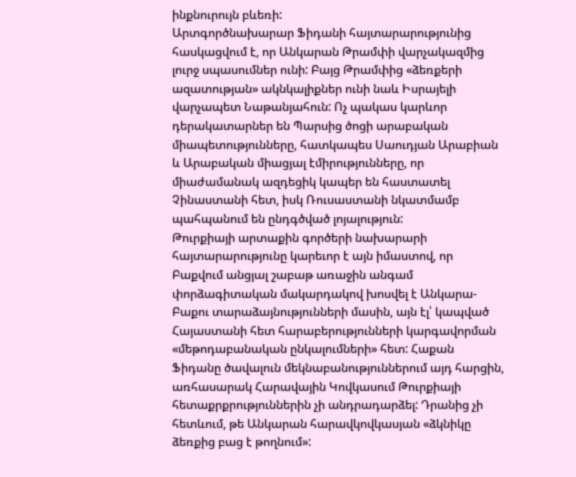ինքնուրույն բևեռի:
Արտգործնախարար Ֆիդանի հայտարարությունից հասկացվում է, որ Անկարան Թրամփի վարչակազմից լուրջ սպասումներ ունի: Բայց Թրամփից «ձեռքերի ազատության» ակնկալիքներ ունի նաև Իսրայելի վարչապետ Նաթանյահուն: Ոչ պակաս կարևոր դերակատարներ են Պարսից ծոցի արաբական միապետությունները, հատկապես Սաուդյան Արաբիան և Արաբական միացյալ էմիրությունները, որ միաժամանակ ազդեցիկ կապեր են հաստատել Չինաստանի հետ, իսկ Ռուսաստանի նկատմամբ պահպանում են ընդգծված լոյալություն:
Թուրքիայի արտաքին գործերի նախարարի հայտարարությունը կարեւոր է այն իմաստով, որ Բաքվում անցյալ շաբաթ առաջին անգամ փորձագիտական մակարդակով խոսվել է Անկարա-Բաքու տարաձայնությունների մասին, այն էլ՝ կապված Հայաստանի հետ հարաբերությունների կարգավորման «մեթոդաբանական ընկալումների» հետ: Հաքան Ֆիդանը ծավալուն մեկնաբանություններում այդ հարցին, առհասարակ Հարավային Կովկասում Թուրքիայի հետաքրքրություններին չի անդրադարձել: Դրանից չի հետևում, թե Անկարան հարավկովկասյան «ձկնիկը ձեռքից բաց է թողնում»: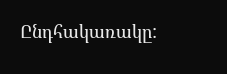Ընդհակառակը: